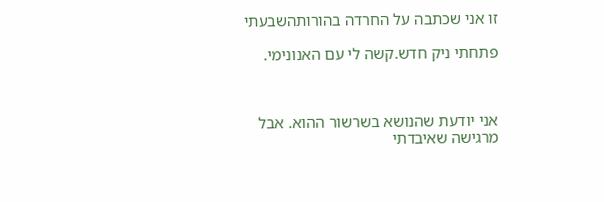זו אני שכתבה על החרדה בהורותהשבעתי

פתחתי ניק חדש.קשה לי עם האנונימי.



אני יודעת שהנושא בשרשור ההוא. אבל מרגישה שאיבדתי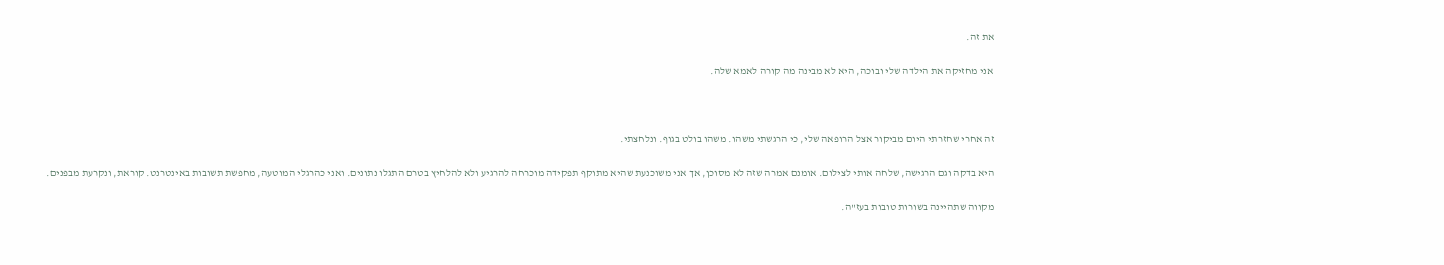את זה.

אני מחזיקה את הילדה שלי ובוכה, היא לא מבינה מה קורה לאמא שלה.



זה אחרי שחזרתי היום מביקור אצל הרופאה שלי, כי הרגשתי משהו. משהו בולט בגוף. ונלחצתי.

היא בדקה וגם הרגישה, שלחה אותי לצילום. אומנם אמרה שזה לא מסוכן, אך אני משוכנעת שהיא מתוקף תפקידה מוכרחה להרגיע ולא להלחיץ בטרם התגלו נתונים. ואני כהרגלי המוטעה, מחפשת תשובות באינטרנט. קוראת, ונקרעת מבפנים.

מקווה שתהיינה בשורות טובות בעז"ה.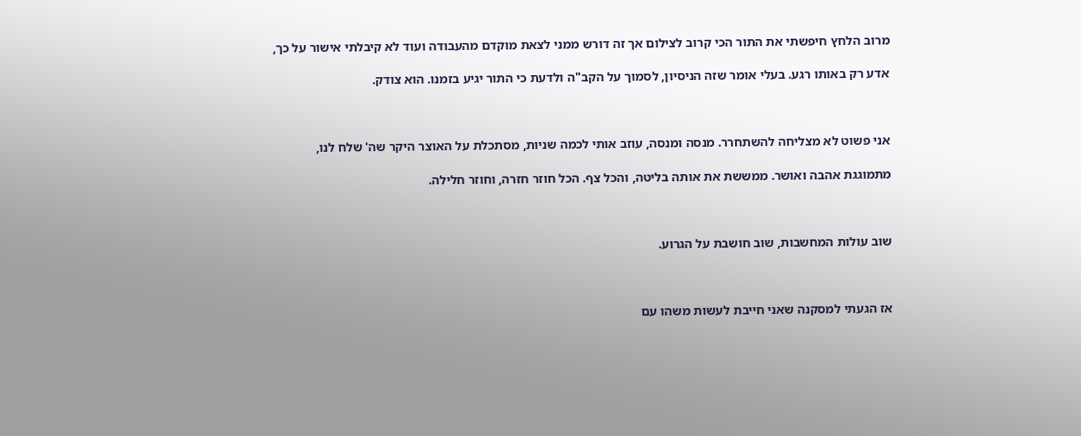מרוב הלחץ חיפשתי את התור הכי קרוב לצילום אך זה דורש ממני לצאת מוקדם מהעבודה ועוד לא קיבלתי אישור על כך,

אדע רק באותו רגע. בעלי אומר שזה הניסיון, לסמוך על הקב"ה ולדעת כי התור יגיע בזמנו. הוא צודק.



אני פשוט לא מצליחה להשתחרר. מנסה ומנסה, עוזב אותי לכמה שניות, מסתכלת על האוצר היקר שה' שלח לנו,

מתמוגגת אהבה ואושר. ממששת את אותה בליטה, והכל צף. הכל חוזר חזרה, וחוזר חלילה.



שוב עולות המחשבות, שוב חושבת על הגרוע.



אז הגעתי למסקנה שאני חייבת לעשות משהו עם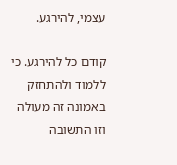עצמי, להירגע.

קודם כל להירגע. כי ללמוד ולהתחזק באמונה זה מעולה וזו התשובה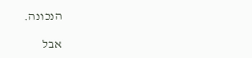הנכונה.

אבל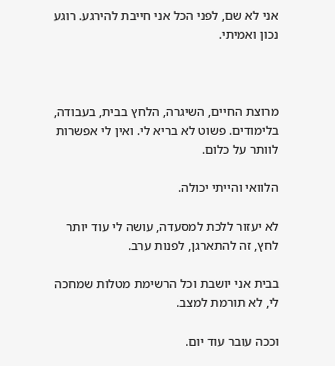אני לא שם, לפני הכל אני חייבת להירגע. רוגע נכון ואמיתי.



מרוצת החיים, השיגרה, הלחץ בבית, בעבודה, בלימודים. פשוט לא בריא לי. ואין לי אפשרות לוותר על כלום.

הלוואי והייתי יכולה.

לא יעזור ללכת למסעדה, עושה לי עוד יותר לחץ, זה להתארגן, לפנות ערב.

בבית אני יושבת וכל הרשימת מטלות שמחכה לי, לא תורמת למצב.

וככה עובר עוד יום.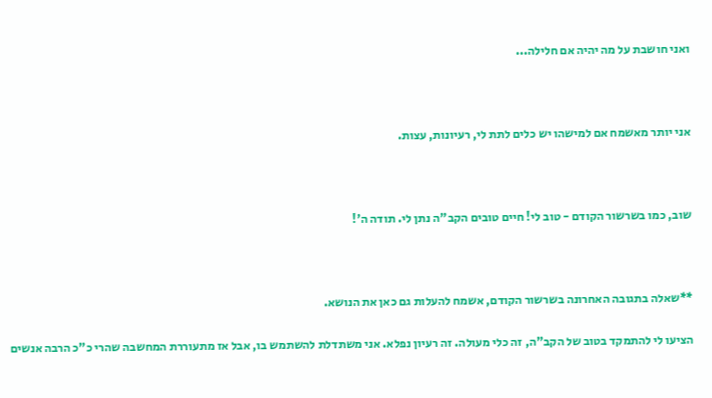ואני חושבת על מה יהיה אם חלילה...



אני יותר מאשמח אם למישהו יש כלים לתת לי, רעיונות, עצות.



שוב, כמו בשרשור הקודם - טוב לי! חיים טובים הקב"ה נתן לי. תודה ה'!



**שאלה בתגובה האחרונה בשרשור הקודם, אשמח להעלות גם כאן את הנושא.

הציעו לי להתמקד בטוב של הקב"ה, זה כלי מעולה. זה רעיון נפלא. אני משתדלת להשתמש בו, אבל אז מתעוררת המחשבה שהרי כ"כ הרבה אנשים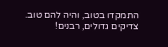התמקדו בטוב, והיה להם טוב. צדיקים גדולים, רבנים!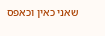שאני כאין וכאפס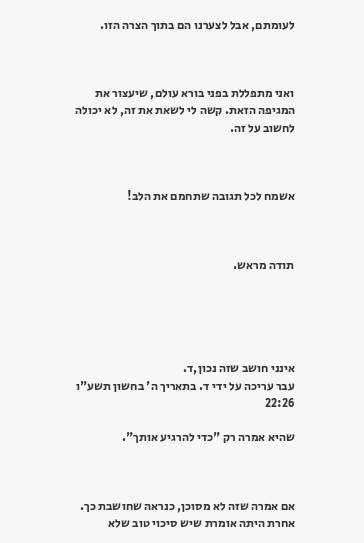לעומתם, אבל לצערנו הם בתוך הצרה הזו.



ואני מתפללת בפני בורא עולם, שיעצור את המגיפה הזאת. קשה לי לשאת את זה, לא יכולה לחשוב על זה.



אשמח לכל תגובה שתחמם את הלב!



תודה מראש.





אינני חושב שזה נכון,ד.
עבר עריכה על ידי ד. בתאריך ה' בחשון תשע"ו 22:26

שהיא אמרה רק "כדי להרגיע אותך".



אם אמרה שזה לא מסוכן, כנראה שחושבת כך. אחרת היתה אומרת שיש סיכוי טוב שלא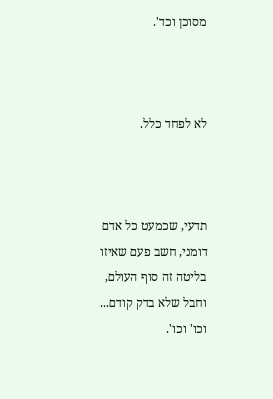מסוכן וכד'.



לא לפחד כלל.



תדעי, שכמעט כל אדם דומני, חשב פעם שאיזו בליטה זה סוף העולם, וחבל שלא בדק קודם... וכו' וכו'.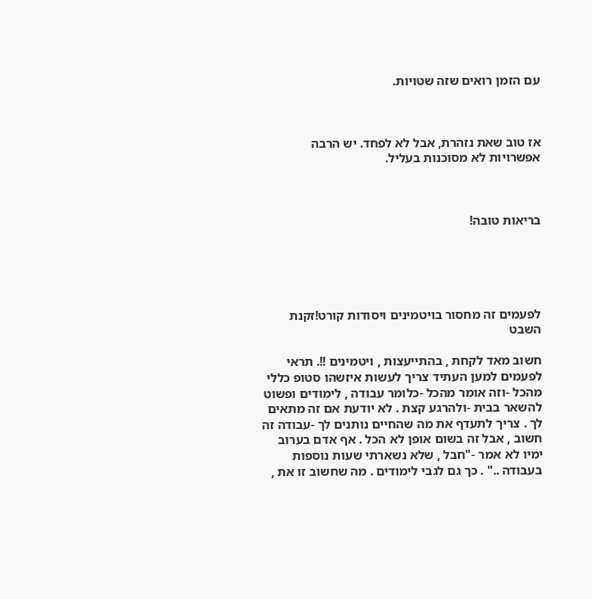עם הזמן רואים שזה שטויות.



אז טוב שאת נזהרת, אבל לא לפחד. יש הרבה אפשרויות לא מסוכנות בעליל.



בריאות טובה!





לפעמים זה מחסור בויטמינים ויסודות קורט!זקנת השבט

חשוב מאד לקחת , בהתייעצות , ויטמינים !!. תראי לפעמים למען העתיד צריך לעשות איזשהו סטופ כללי מהכל -וזה אומר מהכל -כלומר עבודה , לימודים ופשוט להשאר בבית -ולהרגע קצת . לא יודעת אם זה מתאים לך . צריך לתעדף את מה שהחיים נותנים לך -עבודה זה חשוב , אבל זה בשום אופן לא הכל . אף אדם בערוב ימיו לא אמר -"חבל , שלא נשארתי שעות נוספות בעבודה .." . כך גם לגבי לימודים . מה שחשוב זו את ,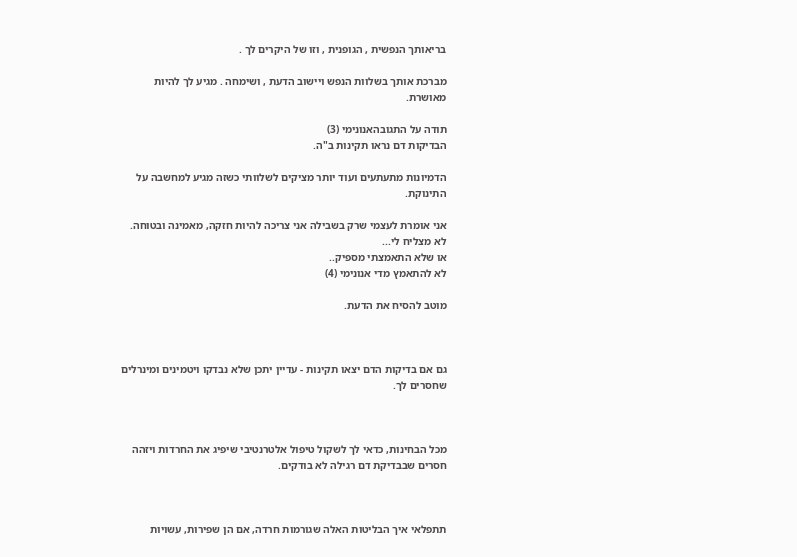בריאותך הנפשית , הגופנית , וזו של היקרים לך .

מברכת אותך בשלוות הנפש ויישוב הדעת , ושימחה . מגיע לך להיות מאושרת.

תודה על התגובהאנונימי (3)
הבדיקות דם נראו תקינות ב"ה.

הדמיונות מתעתעים ועוד יותר מציקים לשלוותי כשזה מגיע למחשבה על התינוקת.

אני אומרת לעצמי שרק בשבילה אני צריכה להיות חזקה, מאמינה ובטוחה. לא מצליח לי...
או שלא התאמצתי מספיק..
לא להתאמץ מדי אנונימי (4)

מוטב להסיח את הדעת.



גם אם בדיקות הדם יצאו תקינות - עדיין יתכן שלא נבדקו ויטמינים ומינרלים שחסרים לך.



מכל הבחינות, כדאי לך לשקול טיפול אלטרנטיבי שיפיג את החרדות ויזהה חסרים שבבדיקת דם רגילה לא בודקים.



תתפלאי איך הבליטות האלה שגורמות חרדה, אם הן שפירות, עשויות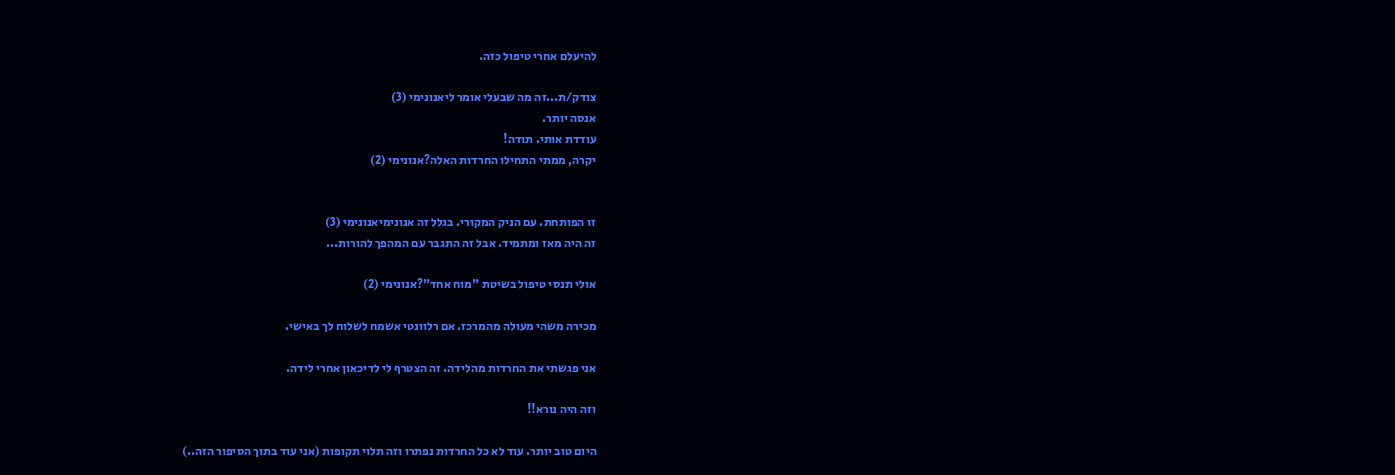להיעלם אחרי טיפול כזה.

צודק/ת...זה מה שבעלי אומר ליאנונימי (3)
אנסה יותר.
עודדת אותי. תודה!
יקרה, ממתי התחילו החרדות האלה?אנונימי (2)


זו הפותחת. עם הניק המקורי. בגלל זה אנונימיאנונימי (3)
זה היה מאז ומתמיד. אבל זה התגבר עם המהפך להורות...

אולי תנסי טיפול בשיטת "מוח אחד"?אנונימי (2)

מכירה משהי מעולה מהמרכז. אם רלוונטי אשמח לשלוח לך באישי.

אני פגשתי את החרדות מהלידה. זה הצטרף לי לדיכאון אחרי לידה.

וזה היה נורא!!

היום טוב יותר. עוד לא כל החרדות נפתרו וזה תלוי תקופות (אני עוד בתוך הסיפור הזה..)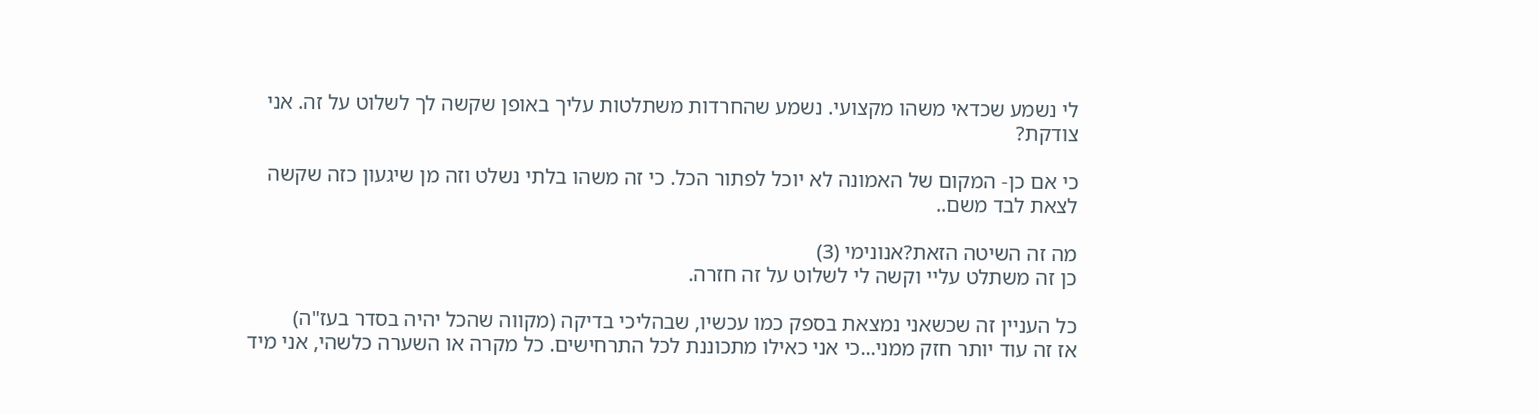לי נשמע שכדאי משהו מקצועי. נשמע שהחרדות משתלטות עליך באופן שקשה לך לשלוט על זה. אני צודקת?

כי אם כן- המקום של האמונה לא יוכל לפתור הכל. כי זה משהו בלתי נשלט וזה מן שיגעון כזה שקשה לצאת לבד משם..

מה זה השיטה הזאת?אנונימי (3)
כן זה משתלט עליי וקשה לי לשלוט על זה חזרה.

כל העניין זה שכשאני נמצאת בספק כמו עכשיו, שבהליכי בדיקה (מקווה שהכל יהיה בסדר בעז"ה)
אז זה עוד יותר חזק ממני...כי אני כאילו מתכוננת לכל התרחישים. כל מקרה או השערה כלשהי, אני מיד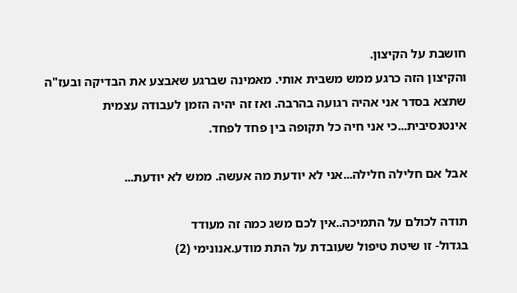חושבת על הקיצון.
והקיצון הזה כרגע ממש משבית אותי. מאמינה שברגע שאבצע את הבדיקה ובעז"ה שתצא בסדר אני אהיה רגועה בהרבה. ואז זה יהיה הזמן לעבודה עצמית אינטנסיבית...כי אני חיה כל תקופה בין פחד לפחד.

אבל אם חלילה חלילה...אני לא יודעת מה אעשה. ממש לא יודעת...

תודה לכולם על התמיכה..אין לכם משג כמה זה מעודד
בגדול- זו שיטת טיפול שעובדת על התת מודע.אנונימי (2)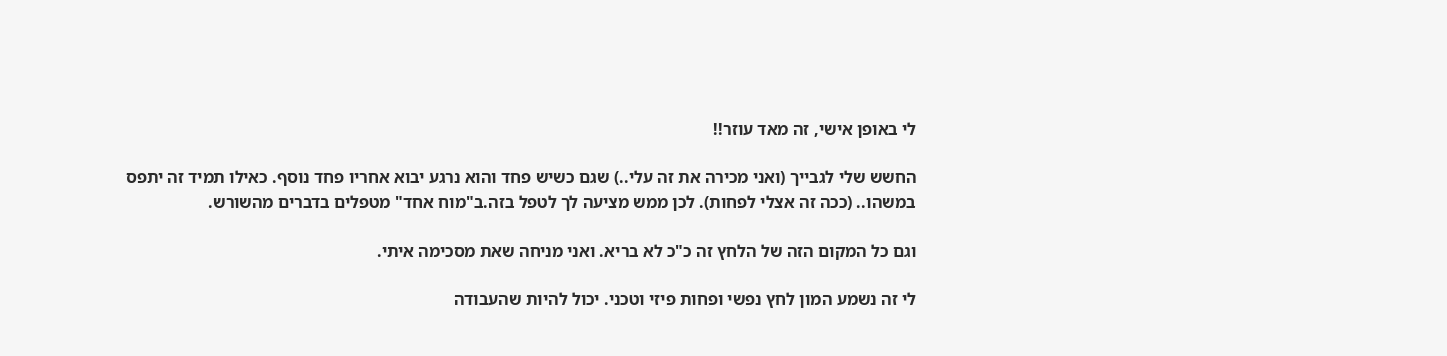לי באופן אישי, זה מאד עוזר!!

החשש שלי לגבייך (ואני מכירה את זה עלי..) שגם כשיש פחד והוא נרגע יבוא אחריו פחד נוסף. כאילו תמיד זה יתפס במשהו.. (ככה זה אצלי לפחות). לכן ממש מציעה לך לטפל בזה.ב"מוח אחד" מטפלים בדברים מהשורש.

וגם כל המקום הזה של הלחץ זה כ"כ לא בריא. ואני מניחה שאת מסכימה איתי.

לי זה נשמע המון לחץ נפשי ופחות פיזי וטכני. יכול להיות שהעבודה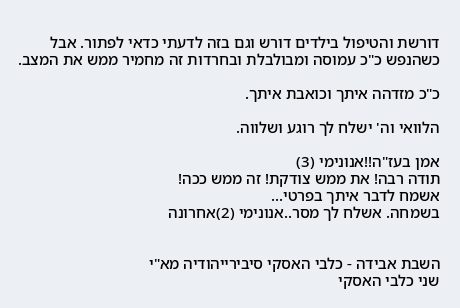דורשת והטיפול בילדים דורש וגם בזה לדעתי כדאי לפתור. אבל כשהנפש כ"כ עמוסה ומבולבלת ובחרדות זה מחמיר ממש את המצב.

כ"כ מזדהה איתך וכואבת איתך.

הלוואי וה' ישלח לך רוגע ושלווה.

אמן בעז"ה!!אנונימי (3)
תודה רבה! את ממש צודקת! זה ממש ככה!
אשמח לדבר איתך בפרטי...
בשמחה. אשלח לך מסר..אנונימי (2)אחרונה


השבת אבידה - כלבי האסקי סיבירייהודיה מא"י
שני כלבי האסקי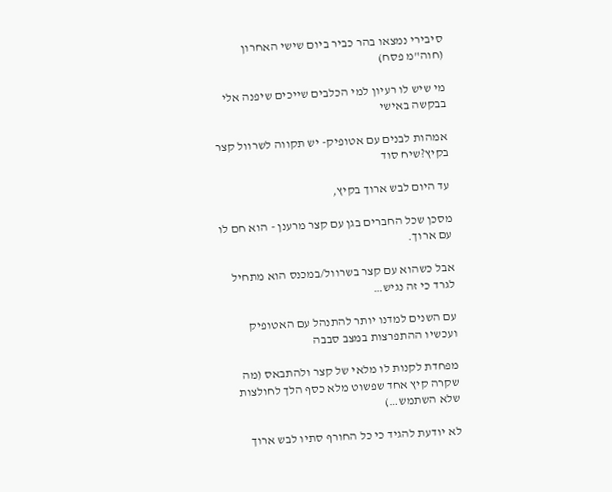סיבירי נמצאו בהר כביר ביום שישי האחרון (חוה"מ פסח)

מי שיש לו רעיון למי הכלבים שייכים שיפנה אלי בבקשה באישי

אמהות לבנים עם אטופיק- יש תקווה לשרוול קצר בקיץ?שיח סוד

עד היום לבש ארוך בקיץ,

מסכן שכל החברים בגן עם קצר מרענן - הוא חם לו עם ארוך.

אבל כשהוא עם קצר בשרוול/במכנס הוא מתחיל לגרד כי זה נגיש…

עם השנים למדנו יותר להתנהל עם האטופיק ועכשיו ההתפרצות במצב סבבה

מפחדת לקנות לו מלאי של קצר ולהתבאס (מה שקרה קיץ אחד שפשוט מלא כסף הלך לחולצות שלא השתמש…)

לא יודעת להגיד כי כל החורף סתיו לבש ארוך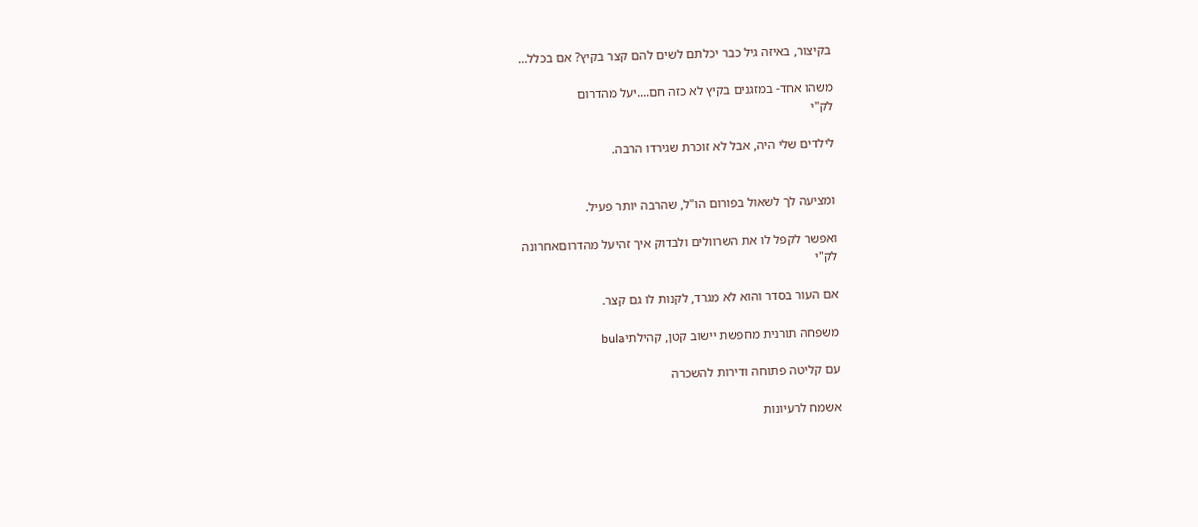בקיצור, באיזה גיל כבר יכלתם לשים להם קצר בקיץ? אם בכלל…

משהו אחד- במזגנים בקיץ לא כזה חם....יעל מהדרום
לק"י

לילדים שלי היה, אבל לא זוכרת שגירדו הרבה.


ומציעה לך לשאול בפורום הו"ל, שהרבה יותר פעיל.

ואפשר לקפל לו את השרוולים ולבדוק איך זהיעל מהדרוםאחרונה
לק"י

אם העור בסדר והוא לא מגרד, לקנות לו גם קצר.

משפחה תורנית מחפשת יישוב קטן, קהילתיbula

עם קליטה פתוחה ודירות להשכרה

אשמח לרעיונות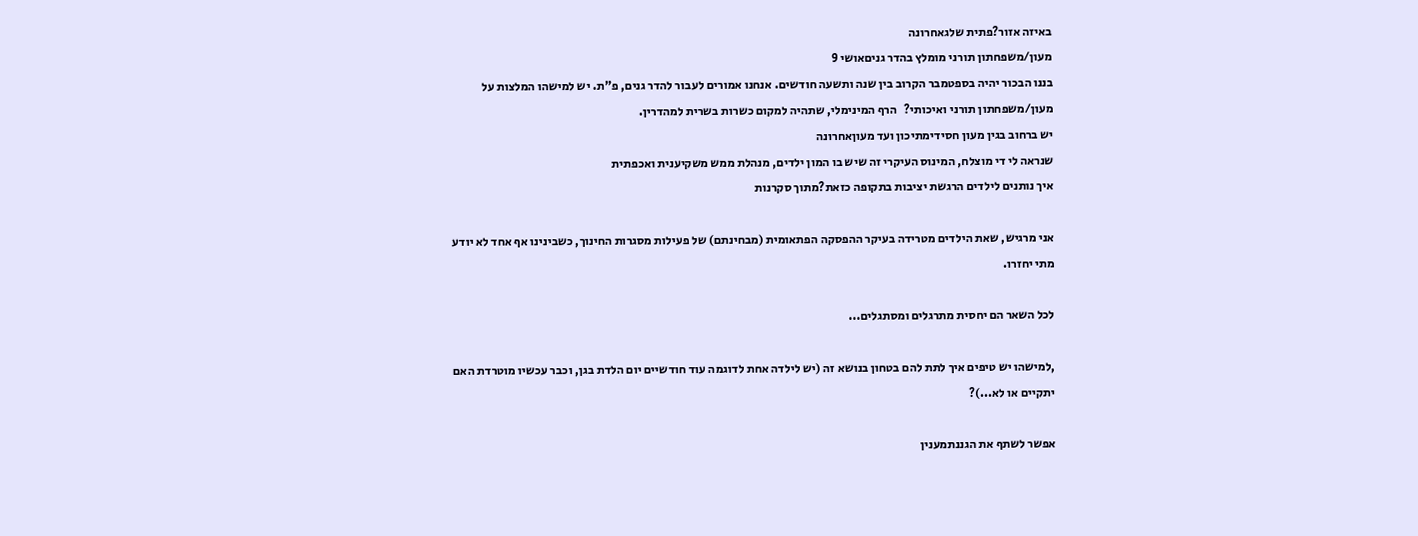באיזה אזור?פתית שלגאחרונה
מעון/משפחתון תורני מומלץ בהדר גניםאושי 9
בננו הבכור יהיה בספטמבר הקרוב בין שנה ותשעה חודשים. אנחנו אמורים לעבור להדר גנים, פ"ת. יש למישהו המלצות על מעון/משפחתון תורני ואיכותי?   הרף המינימלי, שתהיה למקום כשרות בשרית למהדרין.
יש ברחוב בגין מעון חסידימתיכון ועד מעוןאחרונה
שנראה לי די מוצלח, המינוס העיקרי זה שיש בו המון ילדים, מנהלת ממש משקיענית ואכפתית
איך נותנים לילדים הרגשת יציבות בתקופה כזאת?מתוך סקרנות

אני מרגיש, שאת הילדים מטרידה בעיקר ההפסקה הפתאומית (מבחינתם) של פעילות מסגרות החינוך, כשבינינו אף אחד לא יודע מתי יחזרו.

לכל השאר הם יחסית מתרגלים ומסתגלים...

,למישהו יש טיפים איך לתת להם בטחון בנושא זה (יש לילדה אחת לדוגמה עוד חודשיים יום הלדת בגן, וכבר עכשיו מוטרדת האם יתקיים או לא...)?

אפשר לשתף את הגננתמענין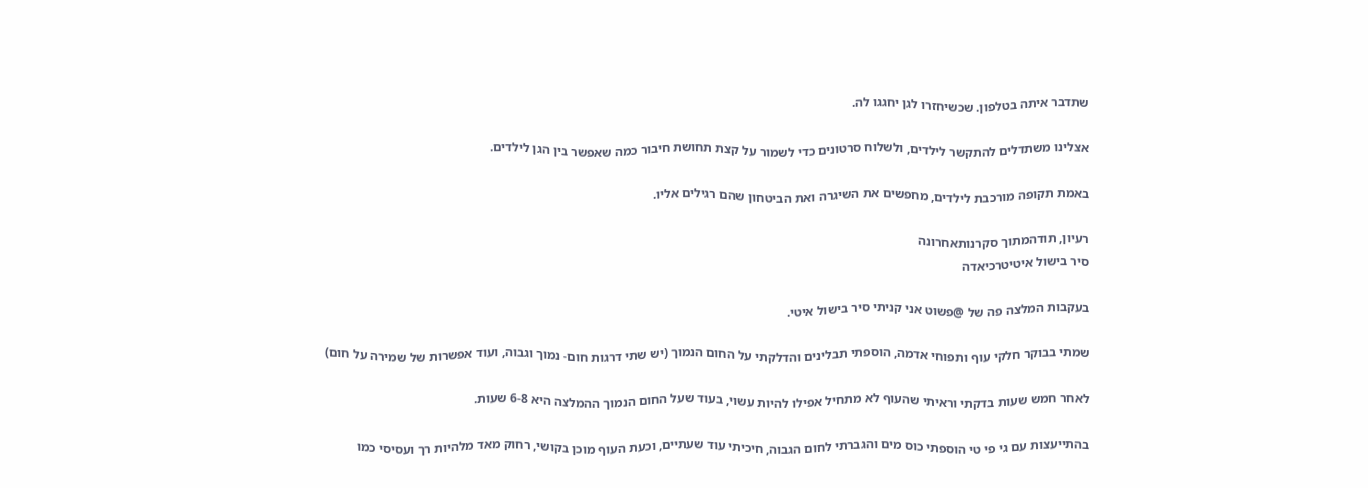שתדבר איתה בטלפון. שכשיחזרו לגן יחגגו לה.

אצלינו משתדלים להתקשר לילדים, ולשלוח סרטונים כדי לשמור על קצת תחושת חיבור כמה שאפשר בין הגן לילדים.

באמת תקופה מורכבת לילדים, מחפשים את השיגרה ואת הביטחון שהם רגילים אליו.

רעיון, תודהמתוך סקרנותאחרונה
סיר בישול איטיטרכיאדה

בעקבות המלצה פה של @פשוט אני קניתי סיר בישול איטי.

שמתי בבוקר חלקי עוף ותפוחי אדמה, הוספתי תבלינים והדלקתי על החום הנמוך (יש שתי דרגות חום- נמוך וגבוה, ועוד אפשרות של שמירה על חום)

לאחר חמש שעות בדקתי וראיתי שהעוף לא מתחיל אפילו להיות עשוי, בעוד שעל החום הנמוך ההמלצה היא 6-8 שעות.

בהתייעצות עם גי פי טי הוספתי כוס מים והגברתי לחום הגבוה, חיכיתי עוד שעתיים, וכעת העוף מוכן בקושי, רחוק מאד מלהיות רך ועסיסי כמו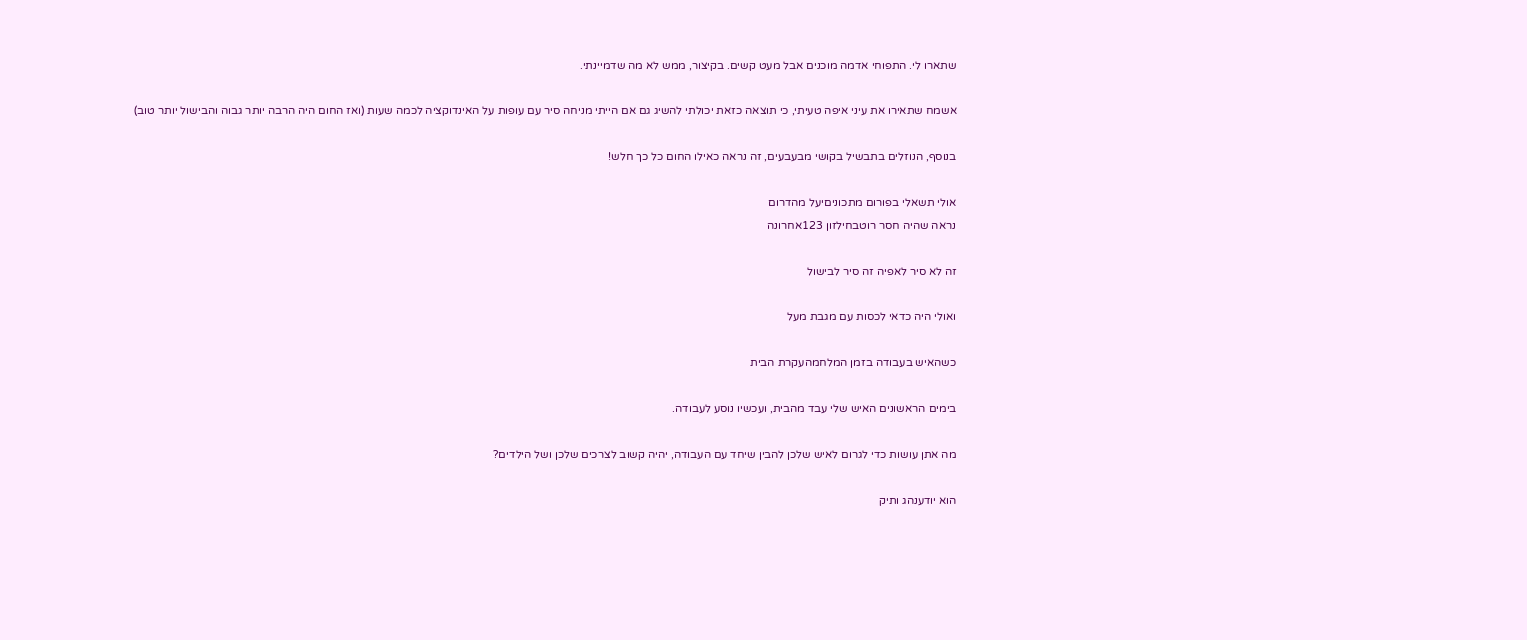שתארו לי. התפוחי אדמה מוכנים אבל מעט קשים. בקיצור, ממש לא מה שדמיינתי.

אשמח שתאירו את עיני איפה טעיתי, כי תוצאה כזאת יכולתי להשיג גם אם הייתי מניחה סיר עם עופות על האינדוקציה לכמה שעות (ואז החום היה הרבה יותר גבוה והבישול יותר טוב)

בנוסף, הנוזלים בתבשיל בקושי מבעבעים, זה נראה כאילו החום כל כך חלש!

אולי תשאלי בפורום מתכוניםיעל מהדרום
נראה שהיה חסר רוטבחילזון 123אחרונה

זה לא סיר לאפיה זה סיר לבישול

ואולי היה כדאי לכסות עם מגבת מעל

כשהאיש בעבודה בזמן המלחמהעקרת הבית

בימים הראשונים האיש שלי עבד מהבית, ועכשיו נוסע לעבודה.

מה אתן עושות כדי לגרום לאיש שלכן להבין שיחד עם העבודה, יהיה קשוב לצרכים שלכן ושל הילדים?

הוא יודענהג ותיק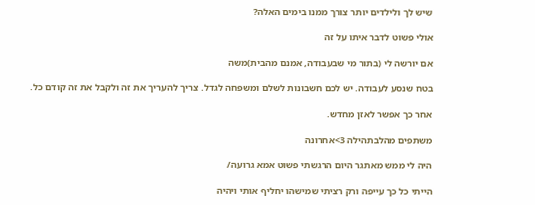שיש לך ולילדים יותר צורך ממנו בימים האלה?

אולי פשוט לדבר איתו על זה

אם יורשה לי (בתור מי שבעבודה, אמנם מהבית)משה

בטח שנסע לעבודה. יש לכם חשבונות לשלם ומשפחה לגדל. צריך להעריך את זה ולקבל את זה קודם כל.

אחר כך אפשר לאזן מחדש.

משתפים מהלבתהילה 3>אחרונה

היה לי ממש מאתגר היום הרגשתי פשוט אמא גרועה/

הייתי כל כך עייפה ורק רציתי שמישהו יחליף אותי ויהיה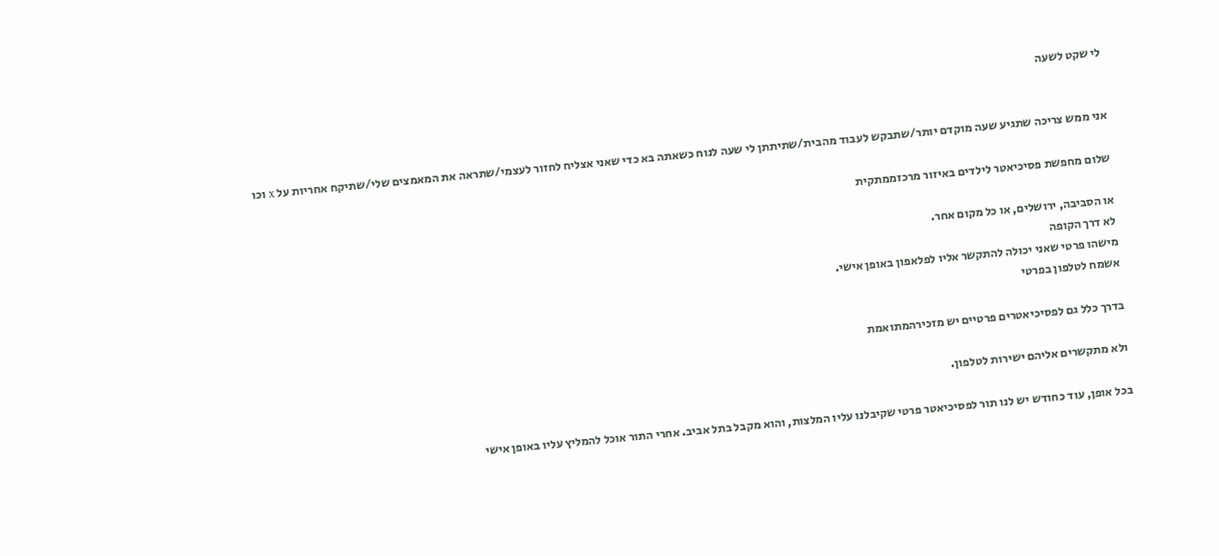לי שקט לשעה


אני ממש צריכה שתגיע שעה מוקדם יותר/שתבקש לעבוד מהבית/שתיתתן לי שעה לנוח כשאתה בא כדי שאני אצליח לחזור לעצמי/שתראה את המאמצים שלי/שתיקח אחריות על x וכו

שלום מחפשת פסיכיאטר לילדים באיזור מרכזממתקית

או הסביבה, ירושלים, או כל מקום אחר.
לא דרך הקופה
מישהו פרטי שאני יכולה להתקשר אליו לפלאפון באופן אישי.
אשמח לטלפון בפרטי

בדרך כלל גם לפסיכיאטרים פרטיים יש מזכירהמתואמת

ולא מתקשרים אליהם ישירות לטלפון.

בכל אופן, עוד כחודש יש לנו תור לפסיכיאטר פרטי שקיבלנו עליו המלצות, והוא מקבל בתל אביב. אחרי התור אוכל להמליץ עליו באופן אישי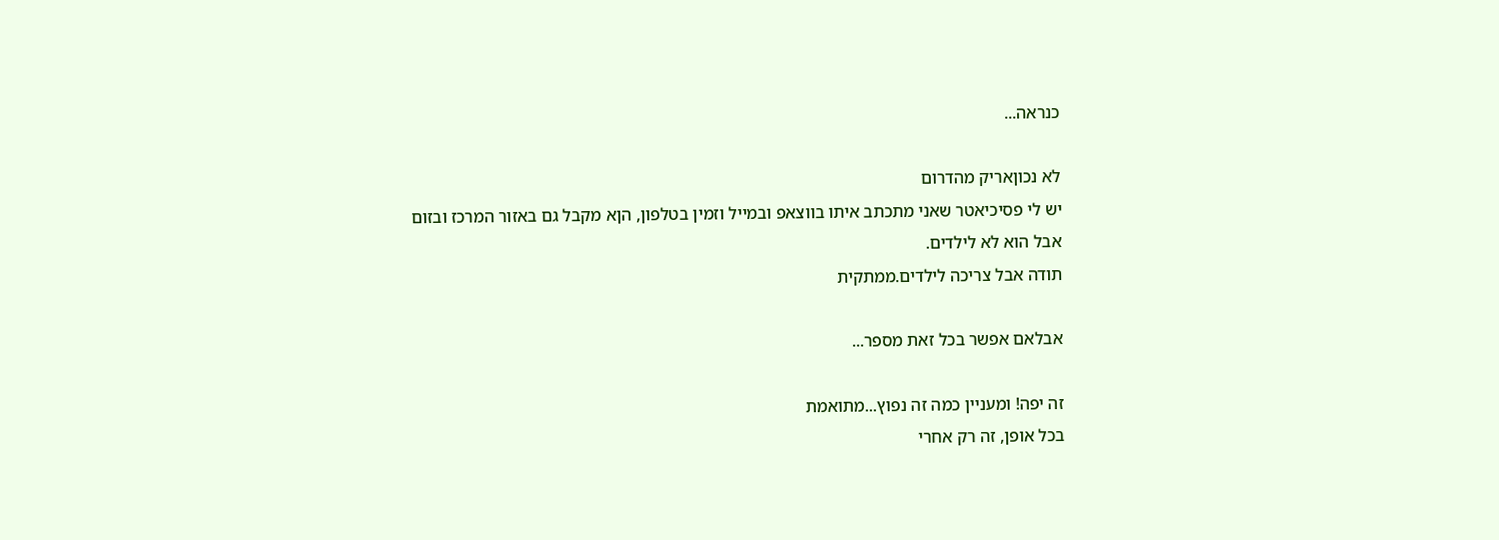כנראה...

לא נכוןאריק מהדרום
יש לי פסיכיאטר שאני מתכתב איתו בווצאפ ובמייל וזמין בטלפון, הןא מקבל גם באזור המרכז ובזום אבל הוא לא לילדים.
תודה אבל צריכה לילדים.ממתקית

אבלאם אפשר בכל זאת מספר...

זה יפה! ומעניין כמה זה נפוץ...מתואמת
בכל אופן, זה רק אחרי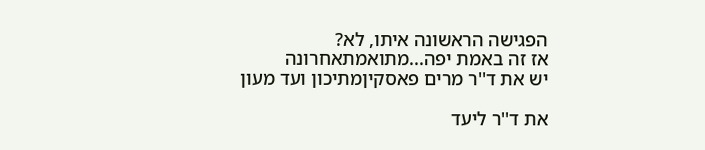הפגישה הראשונה איתו, לא?
אז זה באמת יפה...מתואמתאחרונה
יש את ד''ר מרים פאסקיןמתיכון ועד מעון

את ד''ר ליעד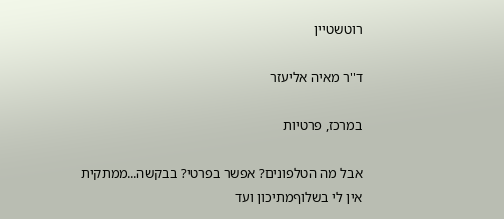רוטשטיין

ד''ר מאיה אליעזר

במרכז, פרטיות

אבל מה הטלפונים? אפשר בפרטי? בבקשה...ממתקית
אין לי בשלוףמתיכון ועד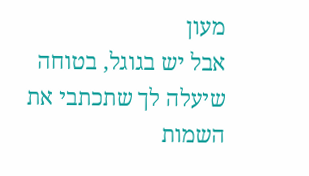מעון
אבל יש בגוגל, בטוחה שיעלה לך שתכתבי את השמות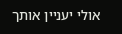אולי יעניין אותך